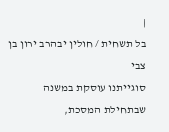|
בל תשחית / חולין יבהרב ירון בן צבי
סוגייתנו עוסקת במשנה שבתחילת המסכת,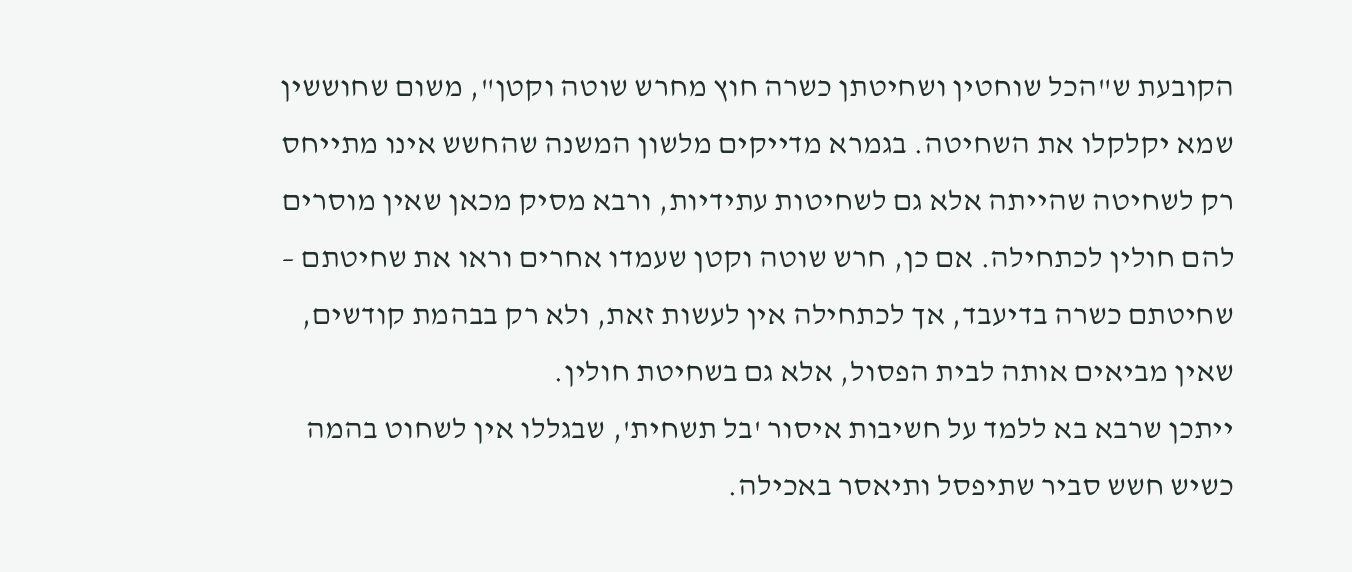הקובעת ש"הכל שוחטין ושחיטתן כשרה חוץ מחרש שוטה וקטן", משום שחוששין שמא יקלקלו את השחיטה. בגמרא מדייקים מלשון המשנה שהחשש אינו מתייחס רק לשחיטה שהייתה אלא גם לשחיטות עתידיות, ורבא מסיק מכאן שאין מוסרים להם חולין לכתחילה. אם כן, חרש שוטה וקטן שעמדו אחרים וראו את שחיטתם – שחיטתם כשרה בדיעבד, אך לכתחילה אין לעשות זאת, ולא רק בבהמת קודשים, שאין מביאים אותה לבית הפסול, אלא גם בשחיטת חולין.
ייתכן שרבא בא ללמד על חשיבות איסור 'בל תשחית', שבגללו אין לשחוט בהמה כשיש חשש סביר שתיפסל ותיאסר באכילה.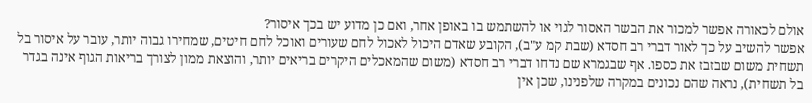אולם לכאורה אפשר למכור את הבשר האסור לגוי או להשתמש בו באופן אחר, ואם כן מדוע יש בכך איסור?
אפשר להשיב על כך לאור דברי רב חסדא (שבת קמ ע"ב), הקובע שאדם היכול לאכול לחם שעורים ואוכל לחם חיטים, שמחירו גבוה יותר, עובר על איסור בל תשחית משום שבזבז את כספו. אף שבגמרא שם נדחו דברי רב חסדא (משום שהמאכלים היקרים בריאים יותר, והוצאת ממון לצורך בריאות הגוף אינה בגדר בל תשחית), נראה שהם נכונים במקרה שלפנינו, שכן אין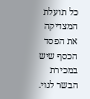כל תועלת המצדיקה את הפסד הכסף שיש במכירת הבשר לגוי.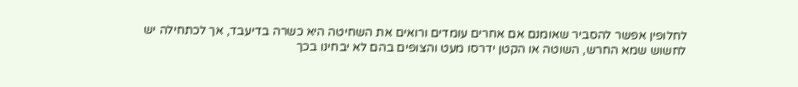לחלופין אפשר להסביר שאומנם אם אחרים עומדים ורואים את השחיטה היא כשרה בדיעבד, אך לכתחילה יש לחשוש שמא החרש, השוטה או הקטן ידרסו מעט והצופים בהם לא יבחינו בכך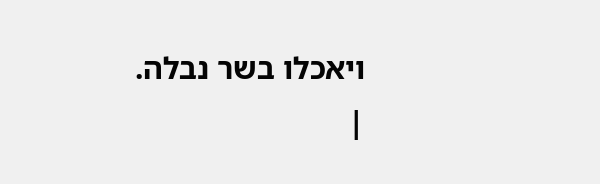ויאכלו בשר נבלה.
|